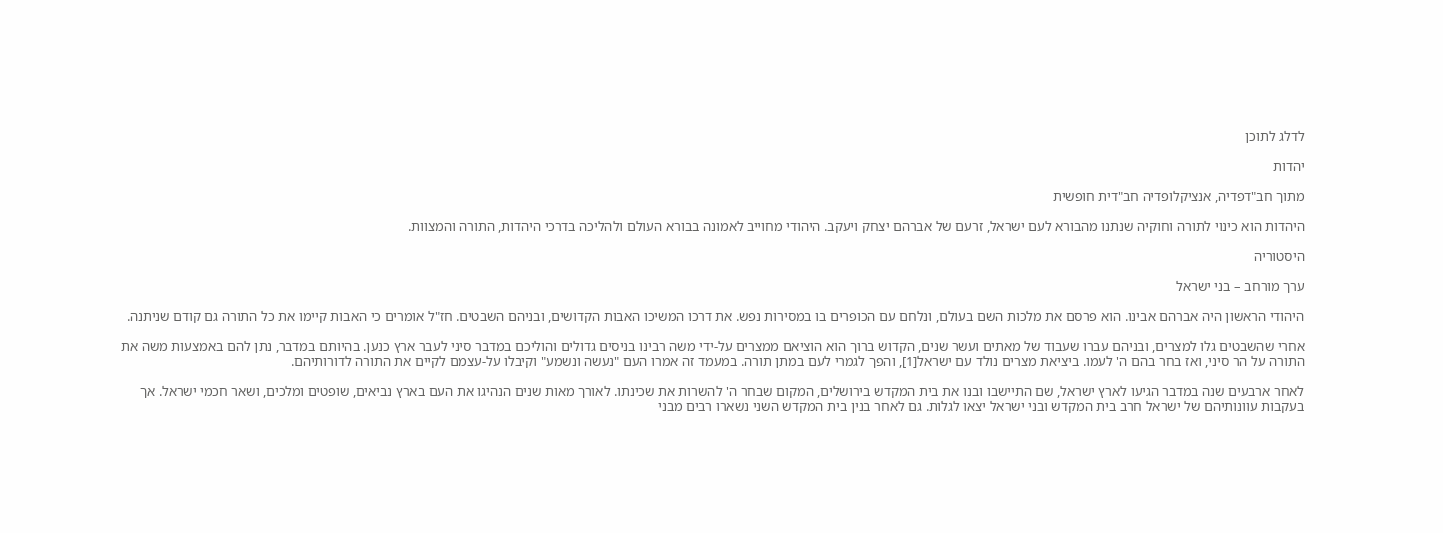לדלג לתוכן

יהדות

מתוך חב"דפדיה, אנציקלופדיה חב"דית חופשית

היהדות הוא כינוי לתורה וחוקיה שנתנו מהבורא לעם ישראל, זרעם של אברהם יצחק ויעקב. היהודי מחוייב לאמונה בבורא העולם ולהליכה בדרכי היהדות, התורה והמצוות.

היסטוריה

ערך מורחב – בני ישראל

היהודי הראשון היה אברהם אבינו. הוא פרסם את מלכות השם בעולם, ונלחם עם הכופרים בו במסירות נפש. את דרכו המשיכו האבות הקדושים, ובניהם השבטים. חז"ל אומרים כי האבות קיימו את כל התורה גם קודם שניתנה.

אחרי שהשבטים גלו למצרים, ובניהם עברו שעבוד של מאתים ועשר שנים, הקדוש ברוך הוא הוציאם ממצרים על-ידי משה רבינו בניסים גדולים והוליכם במדבר סיני לעבר ארץ כנען. בהיותם במדבר, נתן להם באמצעות משה את התורה על הר סיני, ואז בחר בהם ה' לעמו. ביציאת מצרים נולד עם ישראל[1], והפך לגמרי לעם במתן תורה. במעמד זה אמרו העם "נעשה ונשמע" וקיבלו על-עצמם לקיים את התורה לדורותיהם.

לאחר ארבעים שנה במדבר הגיעו לארץ ישראל, שם התיישבו ובנו את בית המקדש בירושלים, המקום שבחר ה' להשרות את שכינתו. לאורך מאות שנים הנהיגו את העם בארץ נביאים, שופטים ומלכים, ושאר חכמי ישראל. אך בעקבות עוונותיהם של ישראל חרב בית המקדש ובני ישראל יצאו לגלות. גם לאחר בנין בית המקדש השני נשארו רבים מבני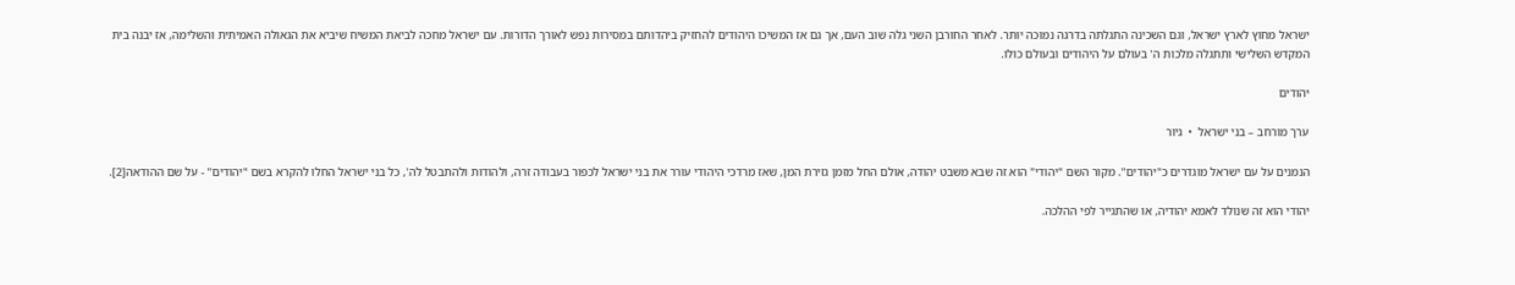ישראל מחוץ לארץ ישראל, וגם השכינה התגלתה בדרגה נמוכה יותר. לאחר החורבן השני גלה שוב העם, אך גם אז המשיכו היהודים להחזיק ביהדותם במסירות נפש לאורך הדורות. עם ישראל מחכה לביאת המשיח שיביא את הגאולה האמיתית והשלימה, אז יבנה בית המקדש השלישי ותתגלה מלכות ה' בעולם על היהודים ובעולם כולו.

יהודים

ערך מורחב – בני ישראל  •  גיור

הנמנים על עם ישראל מוגדרים כ"יהודים". מקור השם "יהודי" הוא זה שבא משבט יהודה, אולם החל מזמן גזירת המן, שאז מרדכי היהודי עורר את בני ישראל לכפור בעבודה זרה, ולהודות ולהתבטל לה', כל בני ישראל החלו להקרא בשם "יהודים" - על שם ההודאה[2].

יהודי הוא זה שנולד לאמא יהודיה, או שהתגייר לפי ההלכה.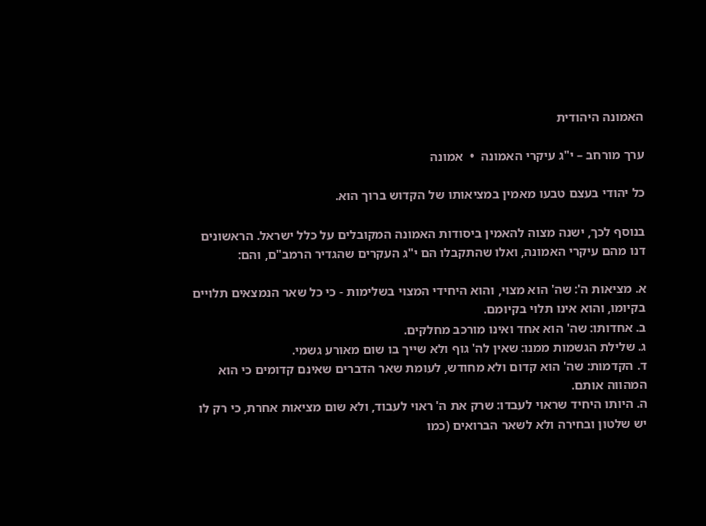האמונה היהודית

ערך מורחב – י"ג עיקרי האמונה  •  אמונה

כל יהודי בעצם טבעו מאמין במציאותו של הקדוש ברוך הוא.

בנוסף לכך, ישנה מצוה להאמין ביסודות האמונה המקובלים על כלל ישראל. הראשונים דנו מהם עיקרי האמונה, ואלו שהתקבלו הם י"ג העקרים שהגדיר הרמב"ם, והם:

א. מציאות ה': שה' הוא מצוי, והוא היחידי המצוי בשלימות - כי כל שאר הנמצאים תלויים בקיומו, והוא אינו תלוי בקיומם.
ב. אחדותו: שה' הוא אחד ואינו מורכב מחלקים.
ג. שלילת הגשמות ממנו: שאין לה' גוף ולא שייך בו שום מאורע גשמי.
ד. הקדמות: שה' הוא קדום ולא מחודש, לעומת שאר הדברים שאינם קדומים כי הוא המהווה אותם.
ה. היותו היחיד שראוי לעבדו: שרק את ה' ראוי לעבוד, ולא שום מציאות אחרת, כי רק לו יש שלטון ובחירה ולא לשאר הברואים (כמו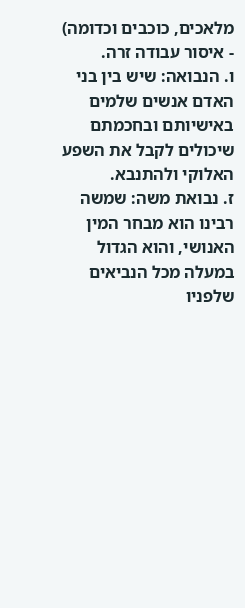מלאכים, כוכבים וכדומה) - איסור עבודה זרה.
ו. הנבואה: שיש בין בני האדם אנשים שלמים באישיותם ובחכמתם שיכולים לקבל את השפע האלוקי ולהתנבא.
ז. נבואת משה: שמשה רבינו הוא מבחר המין האנושי, והוא הגדול במעלה מכל הנביאים שלפניו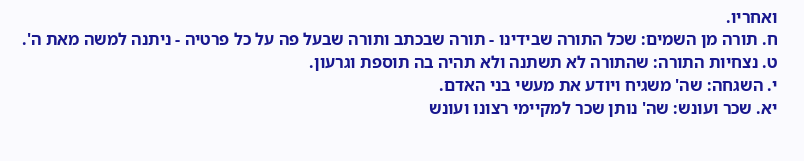ואחריו.
ח. תורה מן השמים: שכל התורה שבידינו - תורה שבכתב ותורה שבעל פה על כל פרטיה - ניתנה למשה מאת ה'.
ט. נצחיות התורה: שהתורה לא תשתנה ולא תהיה בה תוספת וגרעון.
י. השגחה: שה' משגיח ויודע את מעשי בני האדם.
יא. שכר ועונש: שה' נותן שכר למקיימי רצונו ועונש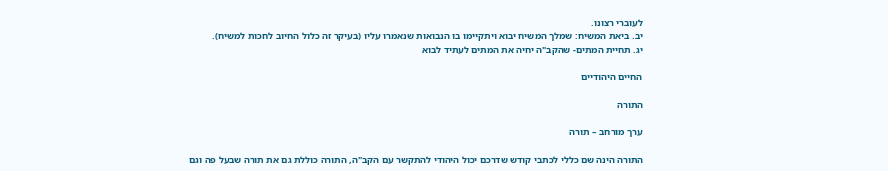לעוברי רצונו.
יב. ביאת המשיח: שמלך המשיח יבוא ויתקיימו בו הנבואות שנאמרו עליו (בעיקר זה כלול החיוב לחכות למשיח).
יג. תחיית המתים- שהקב"ה יחיה את המתים לעתיד לבוא

החיים היהודיים

התורה

ערך מורחב – תורה

התורה הינה שם כללי לכתבי קודש שדרכם יכול היהודי להתקשר עם הקב"ה, התורה כוללת גם את תורה שבעל פה וגם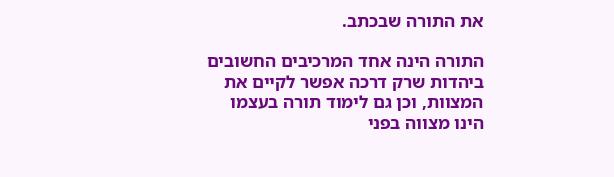את התורה שבכתב.

התורה הינה אחד המרכיבים החשובים ביהדות שרק דרכה אפשר לקיים את המצוות, וכן גם לימוד תורה בעצמו הינו מצווה בפני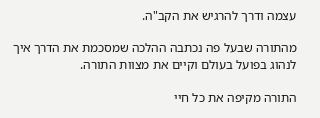עצמה ודרך להרגיש את הקב"ה.

מהתורה שבעל פה נכתבה ההלכה שמסכמת את הדרך איך לנהוג בפועל בעולם וקיים את מצוות התורה.

התורה מקיפה את כל חיי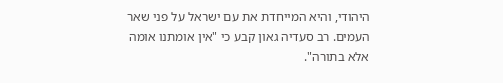היהודי, והיא המייחדת את עם ישראל על פני שאר העמים. רב סעדיה גאון קבע כי "אין אומתנו אומה אלא בתורה".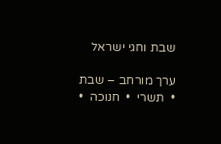שבת וחגי ישראל

ערך מורחב – שבת  •  תשרי  •  חנוכה  •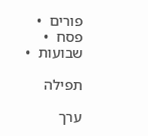פורים  •  פסח  •  שבועות  •

תפילה

ערך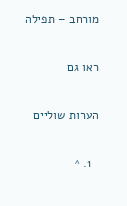מורחב – תפילה

ראו גם

הערות שוליים

  1. ^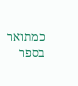כמתואר בספר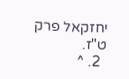יחזקאל פרק ט"ז.
  2. ^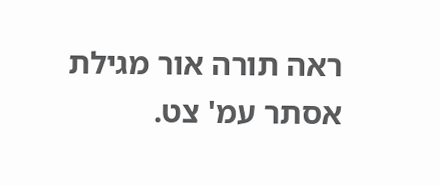ראה תורה אור מגילת אסתר עמ' צט.